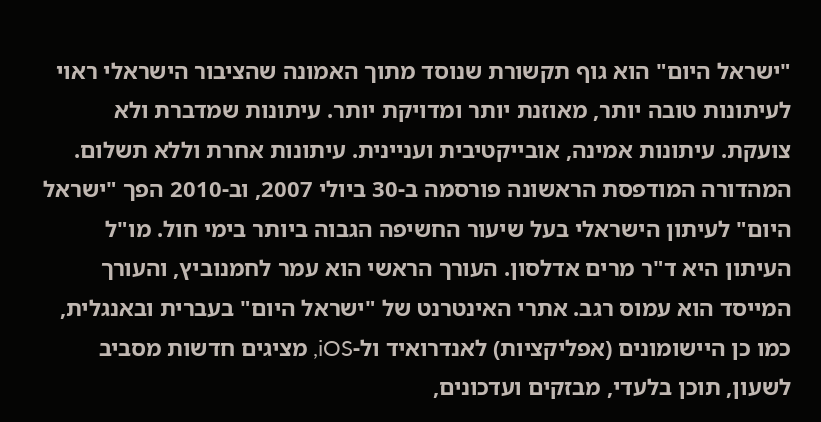"ישראל היום" הוא גוף תקשורת שנוסד מתוך האמונה שהציבור הישראלי ראוי לעיתונות טובה יותר, מאוזנת יותר ומדויקת יותר. עיתונות שמדברת ולא צועקת. עיתונות אמינה, אובייקטיבית ועניינית. עיתונות אחרת וללא תשלום. המהדורה המודפסת הראשונה פורסמה ב-30 ביולי 2007, וב-2010 הפך "ישראל היום" לעיתון הישראלי בעל שיעור החשיפה הגבוה ביותר בימי חול. מו"ל העיתון היא ד"ר מרים אדלסון. העורך הראשי הוא עמר לחמנוביץ, והעורך המייסד הוא עמוס רגב. אתרי האינטרנט של "ישראל היום" בעברית ובאנגלית, כמו כן היישומונים (אפליקציות) לאנדרואיד ול-iOS, מציגים חדשות מסביב לשעון, תוכן בלעדי, מבזקים ועדכונים,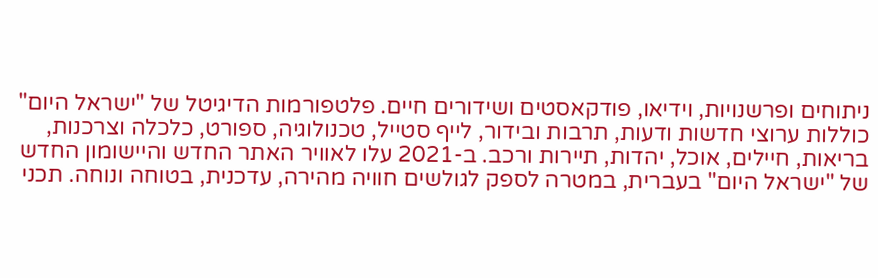ניתוחים ופרשנויות, וידיאו, פודקאסטים ושידורים חיים. פלטפורמות הדיגיטל של "ישראל היום" כוללות ערוצי חדשות ודעות, תרבות ובידור, לייף סטייל, טכנולוגיה, ספורט, כלכלה וצרכנות, בריאות, חיילים, אוכל, יהדות, תיירות ורכב. ב-2021 עלו לאוויר האתר החדש והיישומון החדש של "ישראל היום" בעברית, במטרה לספק לגולשים חוויה מהירה, עדכנית, בטוחה ונוחה. תכני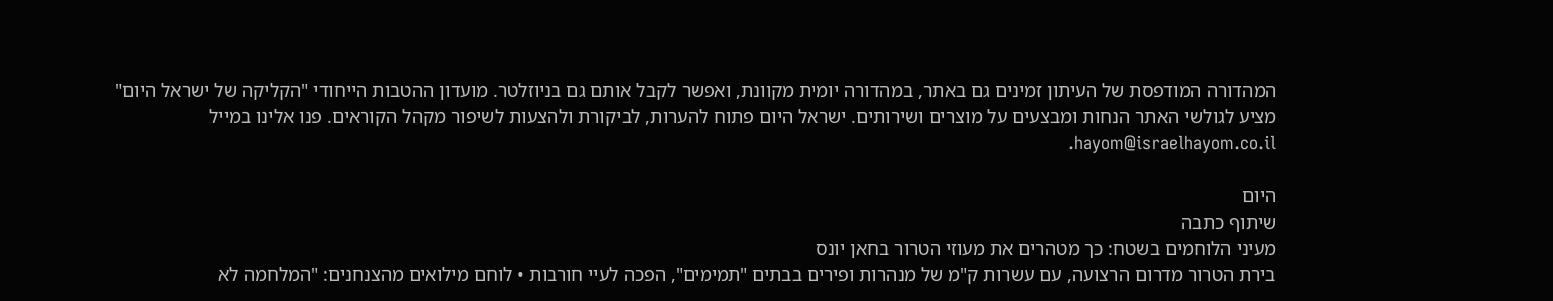המהדורה המודפסת של העיתון זמינים גם באתר, במהדורה יומית מקוונת, ואפשר לקבל אותם גם בניוזלטר. מועדון ההטבות הייחודי "הקליקה של ישראל היום" מציע לגולשי האתר הנחות ומבצעים על מוצרים ושירותים. ישראל היום פתוח להערות, לביקורת ולהצעות לשיפור מקהל הקוראים. פנו אלינו במייל hayom@israelhayom.co.il.

היום
שיתוף כתבה
מעיני הלוחמים בשטח: כך מטהרים את מעוזי הטרור בחאן יונס
בירת הטרור מדרום הרצועה, עם עשרות ק"מ של מנהרות ופירים בבתים "תמימים", הפכה לעיי חורבות • לוחם מילואים מהצנחנים: "המלחמה לא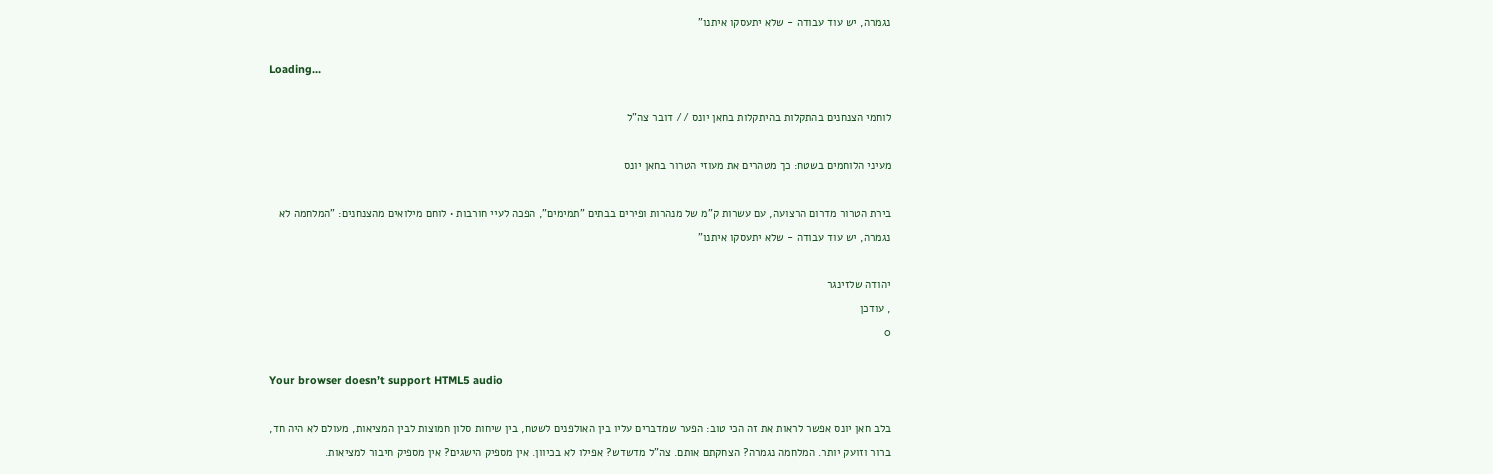נגמרה, יש עוד עבודה - שלא יתעסקו איתנו"

Loading...

לוחמי הצנחנים בהתקלות בהיתקלות בחאן יונס // דובר צה"ל

מעיני הלוחמים בשטח: כך מטהרים את מעוזי הטרור בחאן יונס

בירת הטרור מדרום הרצועה, עם עשרות ק"מ של מנהרות ופירים בבתים "תמימים", הפכה לעיי חורבות • לוחם מילואים מהצנחנים: "המלחמה לא נגמרה, יש עוד עבודה - שלא יתעסקו איתנו"

יהודה שלזינגר
, עודכן
0

Your browser doesn’t support HTML5 audio

בלב חאן יונס אפשר לראות את זה הכי טוב: הפער שמדברים עליו בין האולפנים לשטח, בין שיחות סלון חמוצות לבין המציאות, מעולם לא היה חד, ברור וזועק יותר. המלחמה נגמרה? הצחקתם אותם. צה"ל מדשדש? אפילו לא בכיוון. אין מספיק הישגים? אין מספיק חיבור למציאות.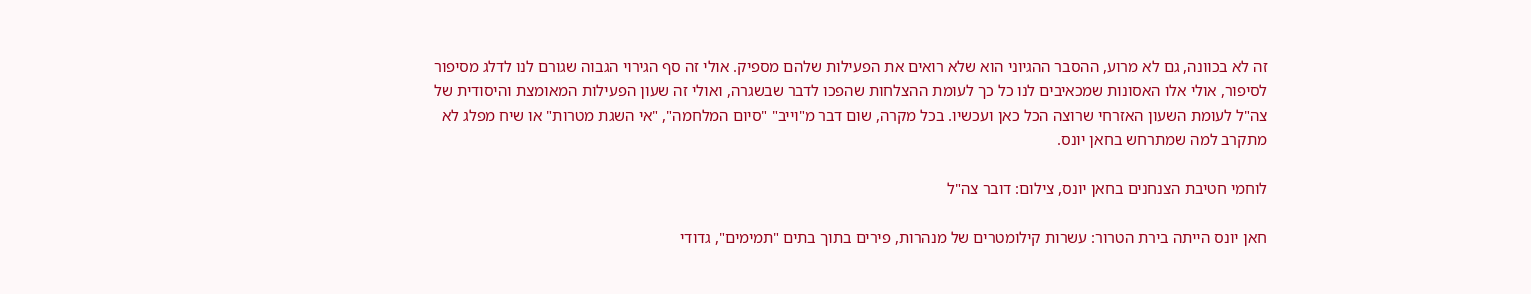זה לא בכוונה, גם לא מרוע, ההסבר ההגיוני הוא שלא רואים את הפעילות שלהם מספיק. אולי זה סף הגירוי הגבוה שגורם לנו לדלג מסיפור לסיפור, אולי אלו האסונות שמכאיבים לנו כל כך לעומת ההצלחות שהפכו לדבר שבשגרה, ואולי זה שעון הפעילות המאומצת והיסודית של צה"ל לעומת השעון האזרחי שרוצה הכל כאן ועכשיו. בכל מקרה, שום דבר מ"וייב" "סיום המלחמה", "אי השגת מטרות" או שיח מפלג לא מתקרב למה שמתרחש בחאן יונס.

לוחמי חטיבת הצנחנים בחאן יונס, צילום: דובר צה"ל

חאן יונס הייתה בירת הטרור: עשרות קילומטרים של מנהרות, פירים בתוך בתים "תמימים", גדודי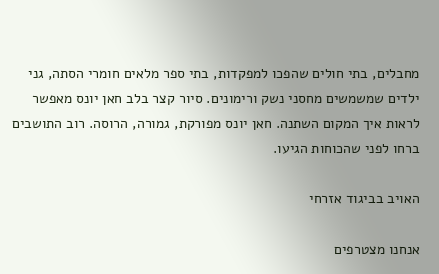מחבלים, בתי חולים שהפכו למפקדות, בתי ספר מלאים חומרי הסתה, גני ילדים שמשמשים מחסני נשק ורימונים. סיור קצר בלב חאן יונס מאפשר לראות איך המקום השתנה. חאן יונס מפורקת, גמורה, הרוסה. רוב התושבים ברחו לפני שהכוחות הגיעו.

האויב בביגוד אזרחי

אנחנו מצטרפים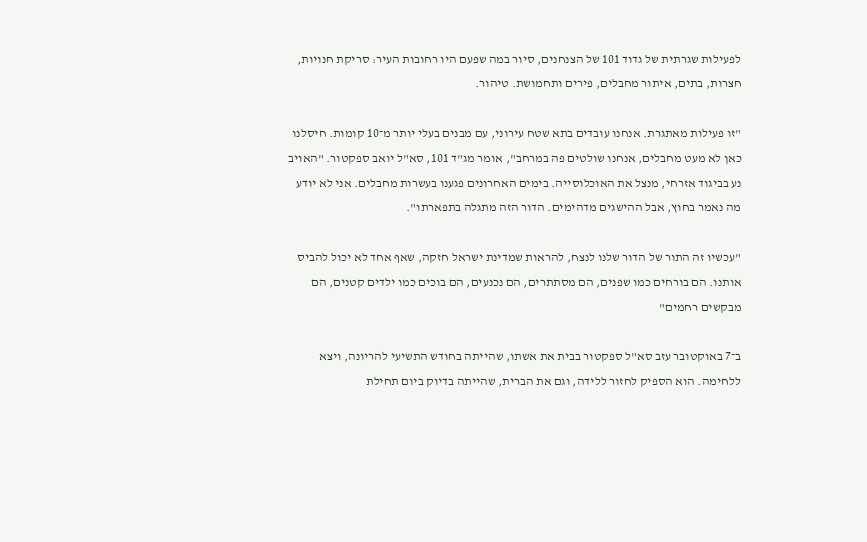לפעילות שגרתית של גדוד 101 של הצנחנים, סיור במה שפעם היו רחובות העיר: סריקת חנויות, חצרות, בתים, איתור מחבלים, פירים ותחמושת. טיהור.

"זו פעילות מאתגרת. אנחנו עובדים בתא שטח עירוני, עם מבנים בעלי יותר מ־10 קומות. חיסלנו כאן לא מעט מחבלים, אנחנו שולטים פה במרחב", אומר מג"ד 101, סא"ל יואב ספקטור. "האויב נע בביגוד אזרחי, מנצל את האוכלוסייה. בימים האחרונים פגענו בעשרות מחבלים. אני לא יודע מה נאמר בחוץ, אבל ההישגים מדהימים. הדור הזה מתגלה בתפארתו".

"עכשיו זה התור של הדור שלנו לנצח, להראות שמדינת ישראל חזקה, שאף אחד לא יכול להביס אותנו. הם בורחים כמו שפנים, הם מסתתרים, הם נכנעים, הם בוכים כמו ילדים קטנים, הם מבקשים רחמים"

ב־7 באוקטובר עזב סא"ל ספקטור בבית את אשתו, שהייתה בחודש התשיעי להריונה, ויצא ללחימה. הוא הספיק לחזור ללידה, וגם את הברית, שהייתה בדיוק ביום תחילת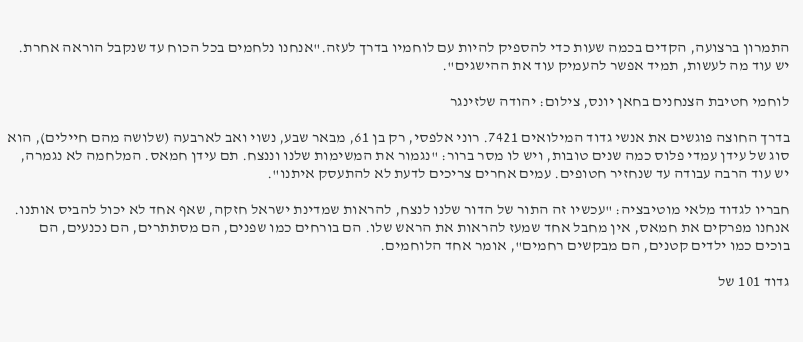התמרון ברצועה, הקדים בכמה שעות כדי להספיק להיות עם לוחמיו בדרך לעזה."אנחנו נלחמים בכל הכוח עד שנקבל הוראה אחרת. יש עוד מה לעשות, תמיד אפשר להעמיק עוד את ההישגים".

לוחמי חטיבת הצנחנים בחאן יונס, צילום: יהודה שלזינגר

בדרך החוצה פוגשים את אנשי גדוד המילואים 7421. רוני אלפסי, רק בן 61, מבאר שבע, נשוי ואב לארבעה (שלושה מהם חיילים), הוא סוג של עידן עמדי פלוס כמה שנים טובות, ויש לו מסר ברור: "נגמור את המשימות שלנו וננצח. תם עידן חמאס. המלחמה לא נגמרה, יש עוד הרבה עבודה עד שנחזיר חטופים. עמים אחרים צריכים לדעת לא להתעסק איתנו".

חבריו לגדוד מלאי מוטיבציה: "עכשיו זה התור של הדור שלנו לנצח, להראות שמדינת ישראל חזקה, שאף אחד לא יכול להביס אותנו. אנחנו מפרקים את חמאס, אין מחבל אחד שמעז להראות את הראש שלו. הם בורחים כמו שפנים, הם מסתתרים, הם נכנעים, הם בוכים כמו ילדים קטנים, הם מבקשים רחמים", אומר אחד הלוחמים.

גדוד 101 של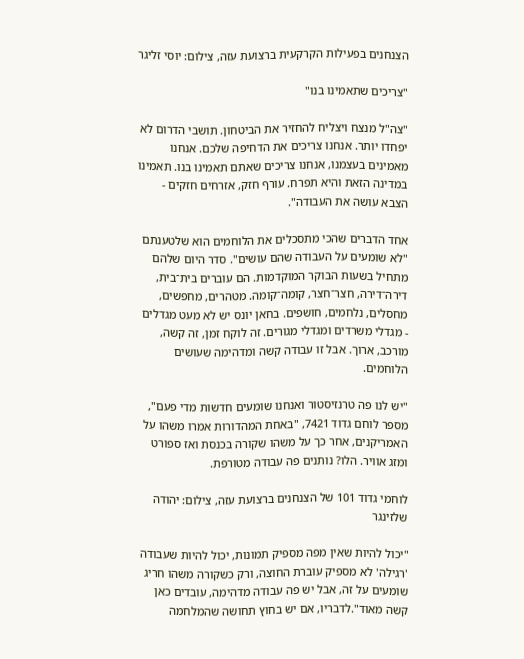הצנחנים בפעילות הקרקעית ברצועת עזה, צילום: יוסי זליגר

"צריכים שתאמינו בנו"

"צה"ל מנצח ויצליח להחזיר את הביטחון. תושבי הדרום לא יפחדו יותר. אנחנו צריכים את הדחיפה שלכם. אנחנו מאמינים בעצמנו, אנחנו צריכים שאתם תאמינו בנו. תאמינו במדינה הזאת והיא תפרח. עורף חזק, אזרחים חזקים - הצבא עושה את העבודה".

אחד הדברים שהכי מתסכלים את הלוחמים הוא שלטענתם "לא שומעים על העבודה שהם עושים". סדר היום שלהם מתחיל בשעות הבוקר המוקדמות. הם עוברים בית־בית, דירה־דירה, חצר־חצר, קומה־קומה. מטהרים, מחפשים, מחסלים, נלחמים, חושפים. בחאן יונס יש לא מעט מגדלים - מגדלי משרדים ומגדלי מגורים. זה לוקח זמן, זה קשה, מורכב, ארוך. אבל זו עבודה קשה ומדהימה שעושים הלוחמים.

"יש לנו פה טרנזיסטור ואנחנו שומעים חדשות מדי פעם", מספר לוחם גדוד 7421, "באחת המהדורות אמרו משהו על האמריקנים, אחר כך על משהו שקורה בכנסת ואז ספורט ומזג אוויר. הלו? נותנים פה עבודה מטורפת.

לוחמי גדוד 101 של הצנחנים ברצועת עזה, צילום: יהודה שלזינגר

"יכול להיות שאין מפה מספיק תמונות, יכול להיות שעבודה 'רגילה' לא מספיק עוברת החוצה, ורק כשקורה משהו חריג שומעים על זה, אבל יש פה עבודה מדהימה, עובדים כאן קשה מאוד".לדבריו, אם יש בחוץ תחושה שהמלחמה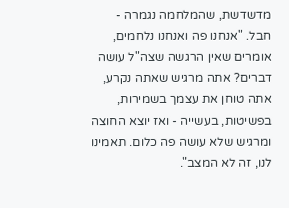מדשדשת, שהמלחמה נגמרה - חבל. "אנחנו פה ואנחנו נלחמים, אומרים שאין הרגשה שצה"ל עושה דברים? אתה מרגיש שאתה נקרע, אתה טוחן את עצמך בשמירות, בפשיטות, בעשייה - ואז יוצא החוצה ומרגיש שלא עושה פה כלום. תאמינו לנו, זה לא המצב".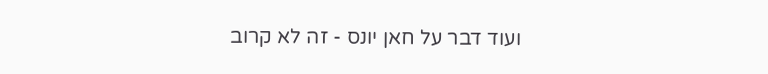ועוד דבר על חאן יונס - זה לא קרוב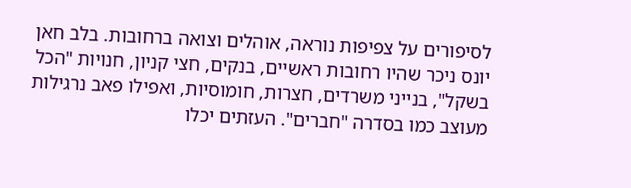לסיפורים על צפיפות נוראה, אוהלים וצואה ברחובות. בלב חאן יונס ניכר שהיו רחובות ראשיים, בנקים, חצי קניון, חנויות "הכל בשקל", בנייני משרדים, חצרות, חומוסיות, ואפילו פאב נרגילות מעוצב כמו בסדרה "חברים". העזתים יכלו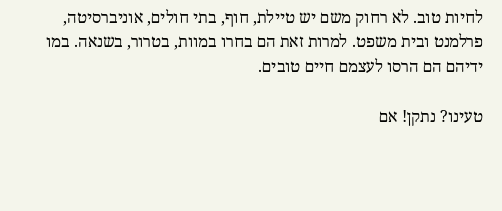לחיות טוב. לא רחוק משם יש טיילת, חוף, בתי חולים, אוניברסיטה, פרלמנט ובית משפט. למרות זאת הם בחרו במוות, בטרור, בשנאה. במו ידיהם הם הרסו לעצמם חיים טובים.

טעינו? נתקן! אם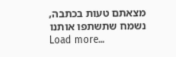מצאתם טעות בכתבה, נשמח שתשתפו אותנו
Load more...